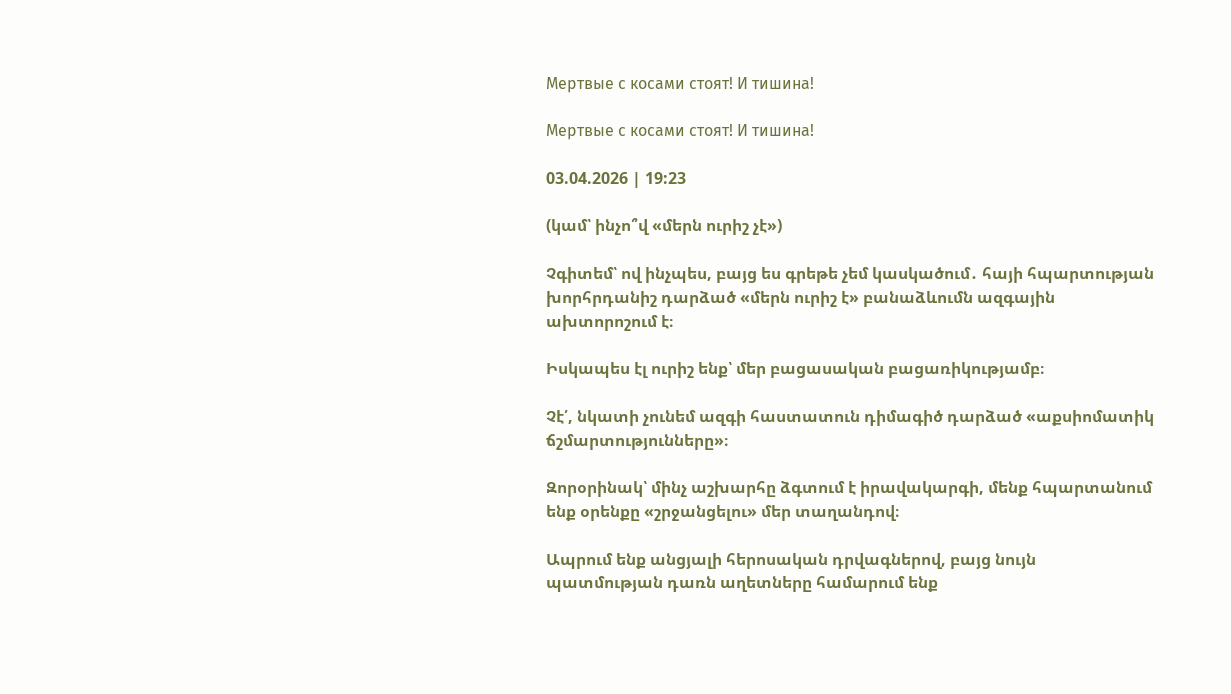Мертвые с косами стоят! И тишина!

Мертвые с косами стоят! И тишина!

03.04.2026 | 19:23

(կամ՝ ինչո՞վ «մերն ուրիշ չէ»)

Չգիտեմ՝ ով ինչպես, բայց ես գրեթե չեմ կասկածում․ հայի հպարտության խորհրդանիշ դարձած «մերն ուրիշ է» բանաձևումն ազգային ախտորոշում է։

Իսկապես էլ ուրիշ ենք՝ մեր բացասական բացառիկությամբ։

Չէ՛, նկատի չունեմ ազգի հաստատուն դիմագիծ դարձած «աքսիոմատիկ ճշմարտությունները»։

Զորօրինակ՝ մինչ աշխարհը ձգտում է իրավակարգի, մենք հպարտանում ենք օրենքը «շրջանցելու» մեր տաղանդով։

Ապրում ենք անցյալի հերոսական դրվագներով, բայց նույն պատմության դառն աղետները համարում ենք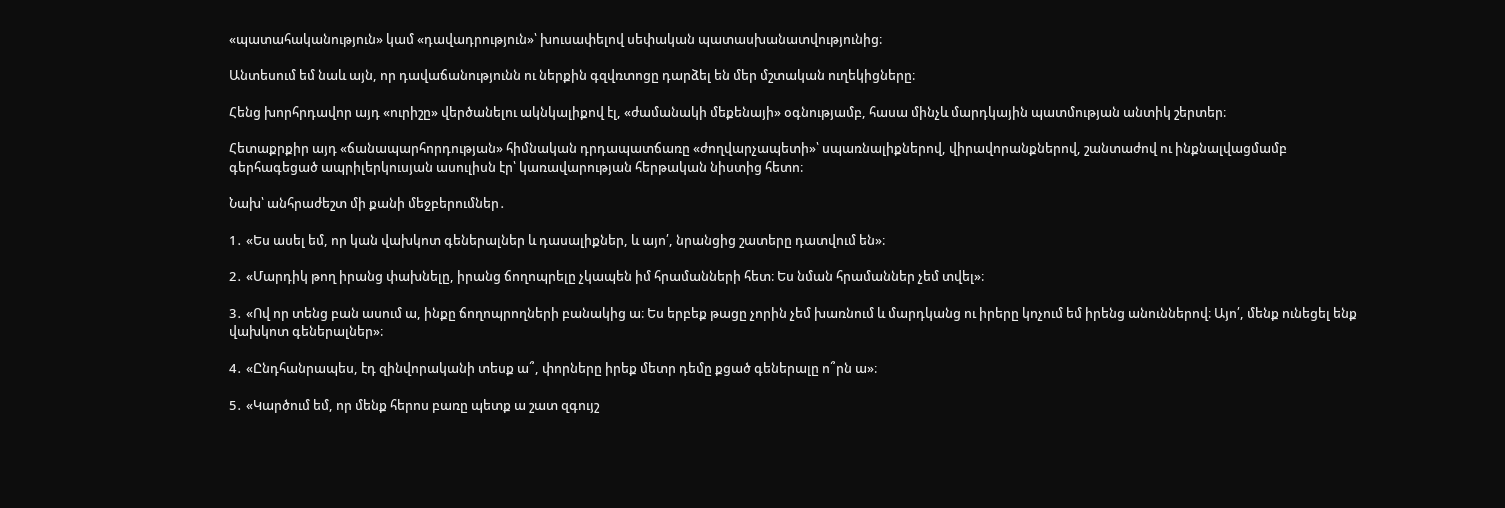«պատահականություն» կամ «դավադրություն»՝ խուսափելով սեփական պատասխանատվությունից։

Անտեսում եմ նաև այն, որ դավաճանությունն ու ներքին գզվռտոցը դարձել են մեր մշտական ուղեկիցները։

Հենց խորհրդավոր այդ «ուրիշը» վերծանելու ակնկալիքով էլ, «ժամանակի մեքենայի» օգնությամբ, հասա մինչև մարդկային պատմության անտիկ շերտեր։

Հետաքրքիր այդ «ճանապարհորդության» հիմնական դրդապատճառը «ժողվարչապետի»՝ սպառնալիքներով, վիրավորանքներով, շանտաժով ու ինքնալվացմամբ գերհագեցած ապրիլերկուսյան ասուլիսն էր՝ կառավարության հերթական նիստից հետո։

Նախ՝ անհրաժեշտ մի քանի մեջբերումներ․

1․ «Ես ասել եմ, որ կան վախկոտ գեներալներ և դասալիքներ, և այո՛, նրանցից շատերը դատվում են»։

2․ «Մարդիկ թող իրանց փախնելը, իրանց ճողոպրելը չկապեն իմ հրամանների հետ։ Ես նման հրամաններ չեմ տվել»։

3․ «Ով որ տենց բան ասում ա, ինքը ճողոպրողների բանակից ա։ Ես երբեք թացը չորին չեմ խառնում և մարդկանց ու իրերը կոչում եմ իրենց անուններով։ Այո՛, մենք ունեցել ենք վախկոտ գեներալներ»։

4․ «Ընդհանրապես, էդ զինվորականի տեսք ա՞, փորները իրեք մետր դեմը քցած գեներալը ո՞րն ա»։

5․ «Կարծում եմ, որ մենք հերոս բառը պետք ա շատ զգույշ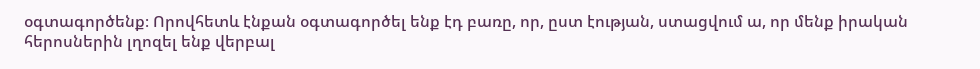օգտագործենք։ Որովհետև էնքան օգտագործել ենք էդ բառը, որ, ըստ էության, ստացվում ա, որ մենք իրական հերոսներին լղոզել ենք վերբալ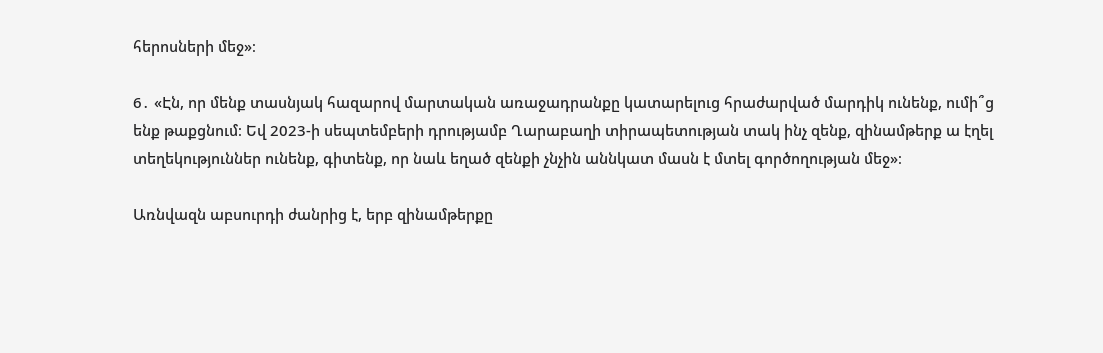հերոսների մեջ»։

6․ «Էն, որ մենք տասնյակ հազարով մարտական առաջադրանքը կատարելուց հրաժարված մարդիկ ունենք, ումի՞ց ենք թաքցնում։ Եվ 2023-ի սեպտեմբերի դրությամբ Ղարաբաղի տիրապետության տակ ինչ զենք, զինամթերք ա էղել տեղեկություններ ունենք, գիտենք, որ նաև եղած զենքի չնչին աննկատ մասն է մտել գործողության մեջ»։

Առնվազն աբսուրդի ժանրից է, երբ զինամթերքը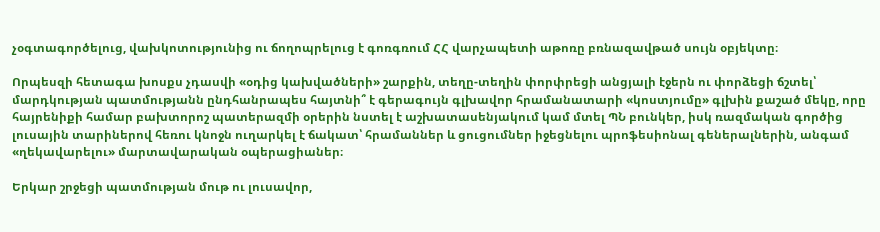չօգտագործելուց, վախկոտությունից ու ճողոպրելուց է գոռգռում ՀՀ վարչապետի աթոռը բռնազավթած սույն օբյեկտը։

Որպեսզի հետագա խոսքս չդասվի «օդից կախվածների» շարքին, տեղը-տեղին փորփրեցի անցյալի էջերն ու փորձեցի ճշտել՝ մարդկության պատմությանն ընդհանրապես հայտնի՞ է գերագույն գլխավոր հրամանատարի «կոստյումը» գլխին քաշած մեկը, որը հայրենիքի համար բախտորոշ պատերազմի օրերին նստել է աշխատասենյակում կամ մտել ՊՆ բունկեր, իսկ ռազմական գործից լուսային տարիներով հեռու կնոջն ուղարկել է ճակատ՝ հրամաններ և ցուցումներ իջեցնելու պրոֆեսիոնալ գեներալներին, անգամ «ղեկավարելու» մարտավարական օպերացիաներ։

Երկար շրջեցի պատմության մութ ու լուսավոր,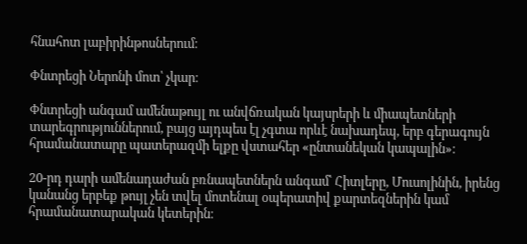հնահոտ լաբիրինթոսներում։

Փնտրեցի Ներոնի մոտ՝ չկար։

Փնտրեցի անգամ ամենաթույլ ու անվճռական կայսրերի և միապետների տարեգրություններում, բայց այդպես էլ չգտա որևէ նախադեպ, երբ գերագույն հրամանատարը պատերազմի ելքը վստահեր «ընտանեկան կապալին»։

20-րդ դարի ամենադաժան բռնապետներն անգամ՝ Հիտլերը, Մուսոլինին, իրենց կանանց երբեք թույլ չեն տվել մոտենալ օպերատիվ քարտեզներին կամ հրամանատարական կետերին։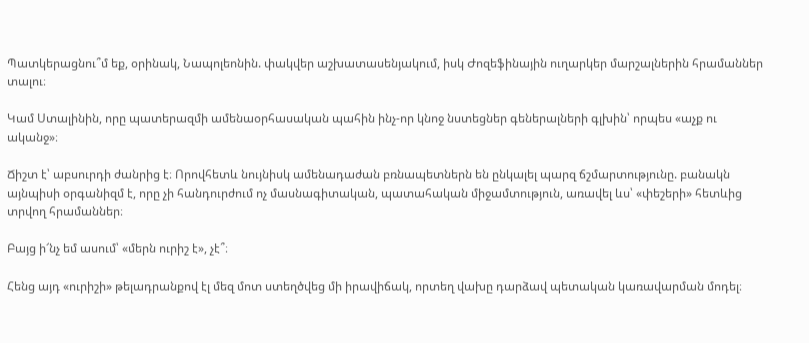Պատկերացնու՞մ եք, օրինակ, Նապոլեոնին. փակվեր աշխատասենյակում, իսկ Ժոզեֆինային ուղարկեր մարշալներին հրամաններ տալու։

Կամ Ստալինին, որը պատերազմի ամենաօրհասական պահին ինչ-որ կնոջ նստեցներ գեներալների գլխին՝ որպես «աչք ու ականջ»։

Ճիշտ է՝ աբսուրդի ժանրից է։ Որովհետև նույնիսկ ամենադաժան բռնապետներն են ընկալել պարզ ճշմարտությունը. բանակն այնպիսի օրգանիզմ է, որը չի հանդուրժում ոչ մասնագիտական, պատահական միջամտություն, առավել ևս՝ «փեշերի» հետևից տրվող հրամաններ։

Բայց ի՜նչ եմ ասում՝ «մերն ուրիշ է», չէ՞։

Հենց այդ «ուրիշի» թելադրանքով էլ մեզ մոտ ստեղծվեց մի իրավիճակ, որտեղ վախը դարձավ պետական կառավարման մոդել։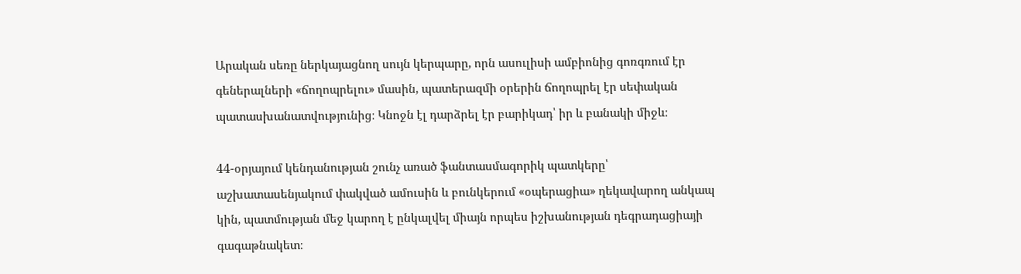Արական սեռը ներկայացնող սույն կերպարը, որն ասուլիսի ամբիոնից գոռգռում էր գեներալների «ճողոպրելու» մասին, պատերազմի օրերին ճողոպրել էր սեփական պատասխանատվությունից։ Կնոջն էլ դարձրել էր բարիկադ՝ իր և բանակի միջև։

44-օրյայում կենդանության շունչ առած ֆանտասմագորիկ պատկերը՝ աշխատասենյակում փակված ամուսին և բունկերում «օպերացիա» ղեկավարող անկապ կին, պատմության մեջ կարող է ընկալվել միայն որպես իշխանության դեգրադացիայի գագաթնակետ։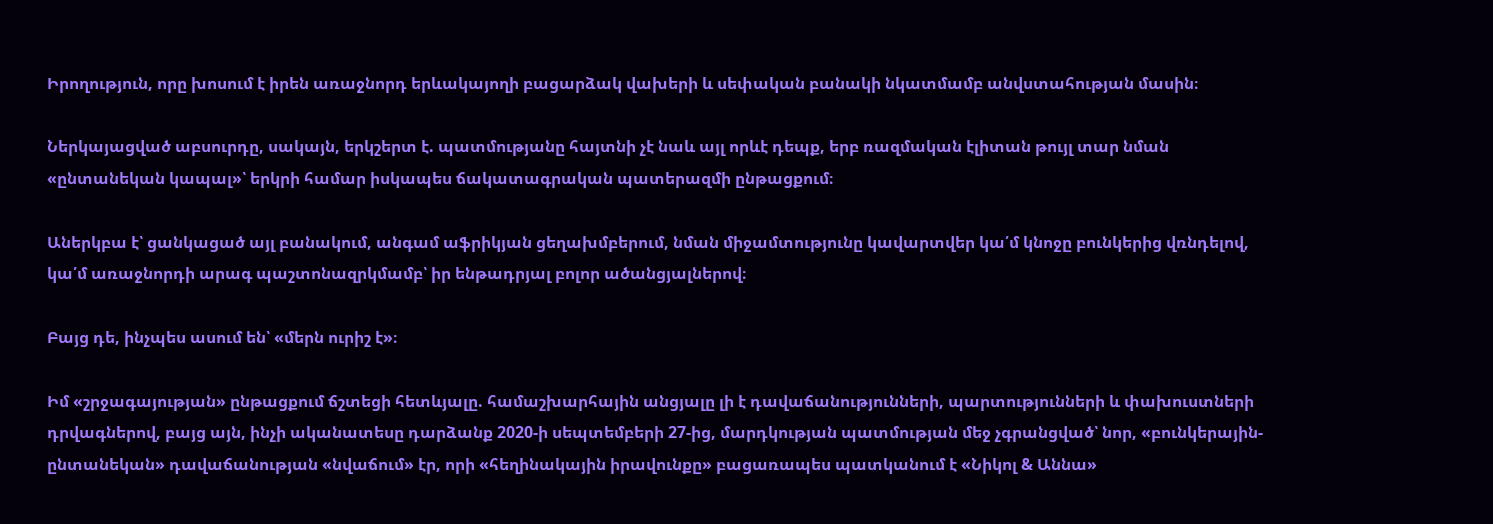Իրողություն, որը խոսում է իրեն առաջնորդ երևակայողի բացարձակ վախերի և սեփական բանակի նկատմամբ անվստահության մասին։

Ներկայացված աբսուրդը, սակայն, երկշերտ է. պատմությանը հայտնի չէ նաև այլ որևէ դեպք, երբ ռազմական էլիտան թույլ տար նման «ընտանեկան կապալ»՝ երկրի համար իսկապես ճակատագրական պատերազմի ընթացքում։

Աներկբա է՝ ցանկացած այլ բանակում, անգամ աֆրիկյան ցեղախմբերում, նման միջամտությունը կավարտվեր կա՛մ կնոջը բունկերից վռնդելով, կա՛մ առաջնորդի արագ պաշտոնազրկմամբ՝ իր ենթադրյալ բոլոր ածանցյալներով։

Բայց դե, ինչպես ասում են՝ «մերն ուրիշ է»։

Իմ «շրջագայության» ընթացքում ճշտեցի հետևյալը. համաշխարհային անցյալը լի է դավաճանությունների, պարտությունների և փախուստների դրվագներով, բայց այն, ինչի ականատեսը դարձանք 2020-ի սեպտեմբերի 27-ից, մարդկության պատմության մեջ չգրանցված՝ նոր, «բունկերային-ընտանեկան» դավաճանության «նվաճում» էր, որի «հեղինակային իրավունքը» բացառապես պատկանում է «Նիկոլ & Աննա»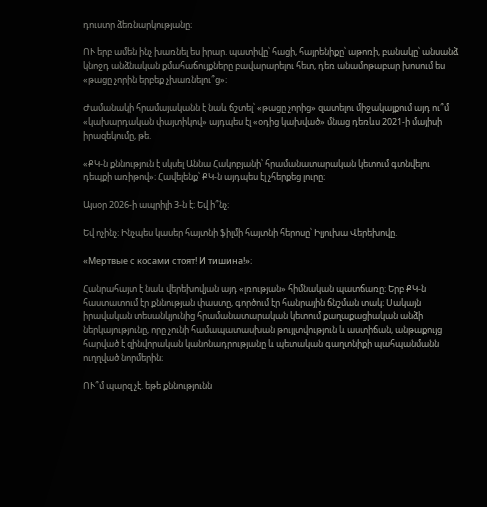դուստր ձեռնարկությանը։

ՈՒ երբ ամեն ինչ խառնել ես իրար. պատիվը՝ հացի, հայրենիքը՝ աթոռի, բանակը՝ անսանձ կնոջդ անձնական քմահաճույքները բավարարելու հետ, դեռ անամոթաբար խոսում ես «թացը չորին երբեք չխառնելու՞ց»։

Ժամանակի հրամայականն է նաև ճշտել՝ «թացը չորից» զատելու միջակայքում այդ ու՞մ «կախարդական փայտիկով» այդպես էլ «օդից կախված» մնաց դեռևս 2021-ի մայիսի իրազեկումը, թե.

«ՔԿ-ն քննություն է սկսել Աննա Հակոբյանի՝ հրամանատարական կետում գտնվելու դեպքի առիթով»։ Հավելենք՝ ՔԿ-ն այդպես էլ չհերքեց լուրը։

Այսօր 2026-ի ապրիլի 3-ն է։ Եվ ի՞նչ։

Եվ ոչինչ։ Ինչպես կասեր հայտնի ֆիլմի հայտնի հերոսը՝ Իլյուխա Վերեխովը.

«Мертвые с косами стоят! И тишина!»։

Հանրահայտ է նաև վերեխովյան այդ «լռության» հիմնական պատճառը։ Երբ ՔԿ-ն հաստատում էր քննության փաստը, գործում էր հանրային ճնշման տակ։ Սակայն իրավական տեսանկյունից հրամանատարական կետում քաղաքացիական անձի ներկայությունը, որը չունի համապատասխան թույլտվություն և աստիճան, անթաքույց հարված է զինվորական կանոնադրությանը և պետական գաղտնիքի պահպանմանն ուղղված նորմերին։

ՈՒ՞մ պարզ չէ. եթե քննությունն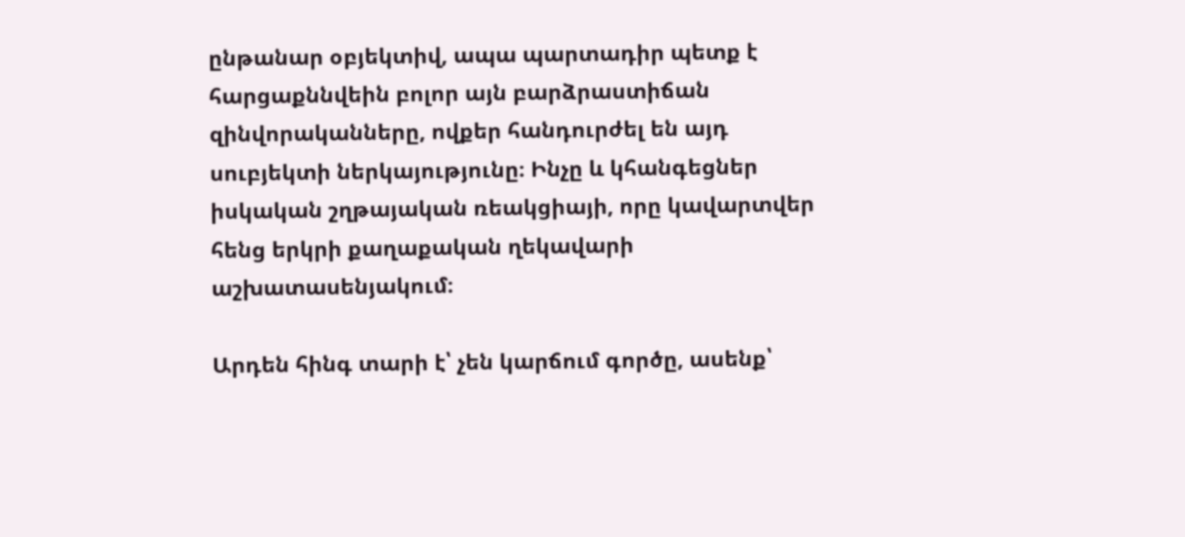ընթանար օբյեկտիվ, ապա պարտադիր պետք է հարցաքննվեին բոլոր այն բարձրաստիճան զինվորականները, ովքեր հանդուրժել են այդ սուբյեկտի ներկայությունը։ Ինչը և կհանգեցներ իսկական շղթայական ռեակցիայի, որը կավարտվեր հենց երկրի քաղաքական ղեկավարի աշխատասենյակում։

Արդեն հինգ տարի է՝ չեն կարճում գործը, ասենք՝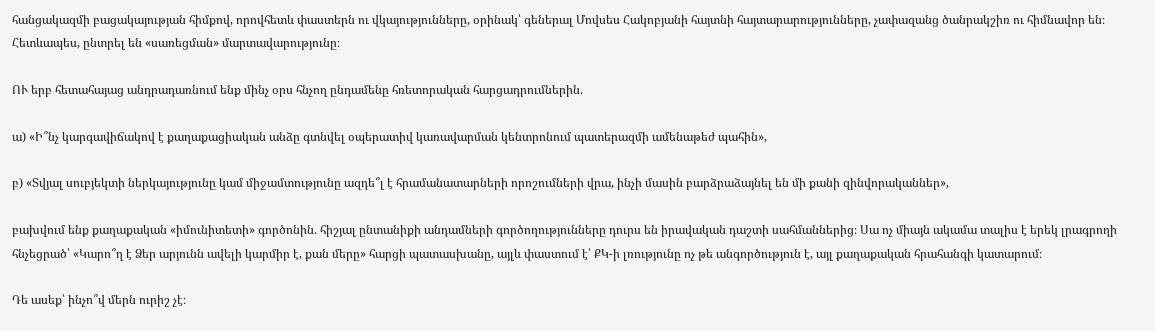հանցակազմի բացակայության հիմքով, որովհետև փաստերն ու վկայությունները, օրինակ՝ գեներալ Մովսես Հակոբյանի հայտնի հայտարարությունները, չափազանց ծանրակշիռ ու հիմնավոր են։ Հետևապես, ընտրել են «սառեցման» մարտավարությունը։

ՈՒ երբ հետահայաց անդրադառնում ենք մինչ օրս հնչող ընդամենը հռետորական հարցադրումներին.

ա) «Ի՞նչ կարգավիճակով է քաղաքացիական անձը գտնվել օպերատիվ կառավարման կենտրոնում պատերազմի ամենաթեժ պահին»,

բ) «Տվյալ սուբյեկտի ներկայությունը կամ միջամտությունը ազդե՞լ է հրամանատարների որոշումների վրա, ինչի մասին բարձրաձայնել են մի քանի զինվորականներ»,

բախվում ենք քաղաքական «իմունիտետի» գործոնին. հիշյալ ընտանիքի անդամների գործողությունները դուրս են իրավական դաշտի սահմաններից։ Սա ոչ միայն ակամա տալիս է երեկ լրագրողի հնչեցրած՝ «Կարո՞ղ է Ձեր արյունն ավելի կարմիր է, քան մերը» հարցի պատասխանը, այլև փաստում է՝ ՔԿ-ի լռությունը ոչ թե անգործություն է, այլ քաղաքական հրահանգի կատարում։

Դե ասեք՝ ինչո՞վ մերն ուրիշ չէ։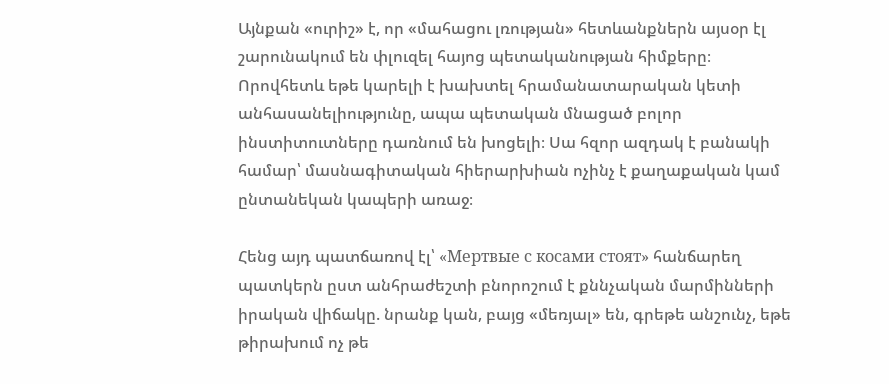Այնքան «ուրիշ» է, որ «մահացու լռության» հետևանքներն այսօր էլ շարունակում են փլուզել հայոց պետականության հիմքերը։ Որովհետև եթե կարելի է խախտել հրամանատարական կետի անհասանելիությունը, ապա պետական մնացած բոլոր ինստիտուտները դառնում են խոցելի։ Սա հզոր ազդակ է բանակի համար՝ մասնագիտական հիերարխիան ոչինչ է քաղաքական կամ ընտանեկան կապերի առաջ։

Հենց այդ պատճառով էլ՝ «Мертвые с косами стоят» հանճարեղ պատկերն ըստ անհրաժեշտի բնորոշում է քննչական մարմինների իրական վիճակը. նրանք կան, բայց «մեռյալ» են, գրեթե անշունչ, եթե թիրախում ոչ թե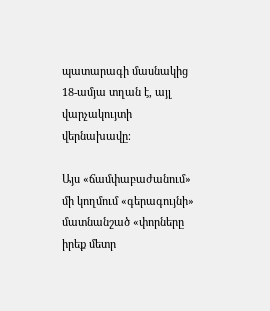պատարագի մասնակից 18-ամյա տղան է, այլ վարչակույտի վերնախավը։

Այս «ճամփաբաժանում» մի կողմում «գերագույնի» մատնանշած «փորները իրեք մետր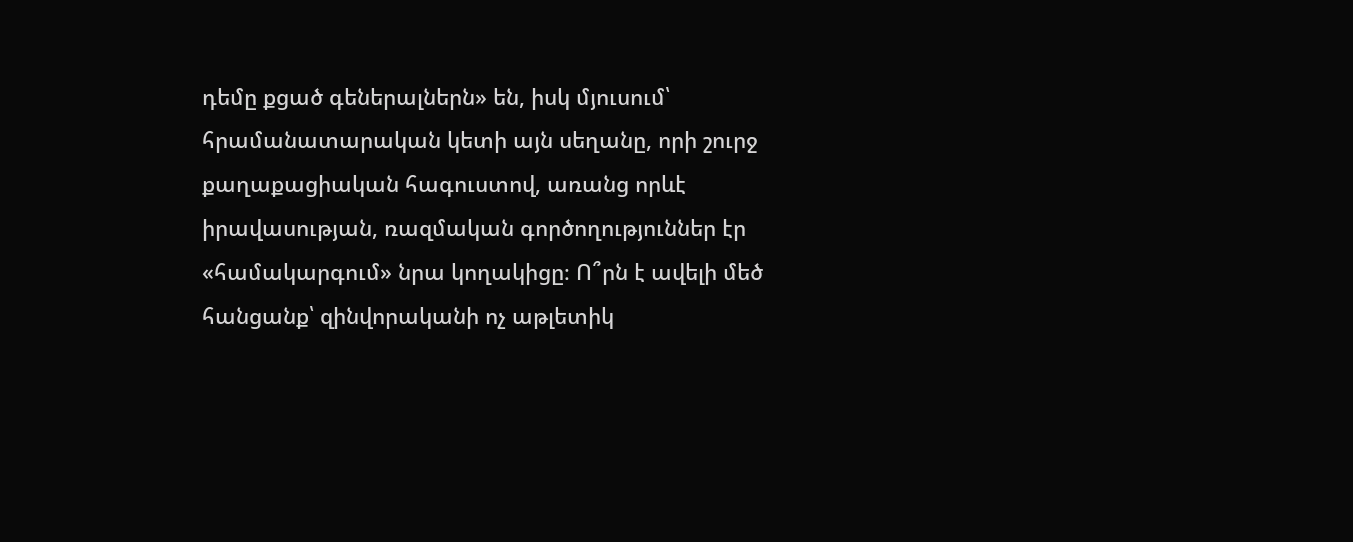դեմը քցած գեներալներն» են, իսկ մյուսում՝ հրամանատարական կետի այն սեղանը, որի շուրջ քաղաքացիական հագուստով, առանց որևէ իրավասության, ռազմական գործողություններ էր «համակարգում» նրա կողակիցը։ Ո՞րն է ավելի մեծ հանցանք՝ զինվորականի ոչ աթլետիկ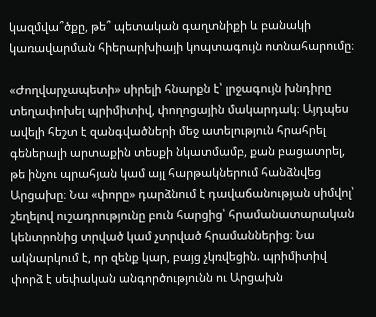կազմվա՞ծքը, թե՞ պետական գաղտնիքի և բանակի կառավարման հիերարխիայի կոպտագույն ոտնահարումը։

«Ժողվարչապետի» սիրելի հնարքն է՝ լրջագույն խնդիրը տեղափոխել պրիմիտիվ, փողոցային մակարդակ։ Այդպես ավելի հեշտ է զանգվածների մեջ ատելություն հրահրել գեներալի արտաքին տեսքի նկատմամբ, քան բացատրել, թե ինչու պրահյան կամ այլ հարթակներում հանձնվեց Արցախը։ Նա «փորը» դարձնում է դավաճանության սիմվոլ՝ շեղելով ուշադրությունը բուն հարցից՝ հրամանատարական կենտրոնից տրված կամ չտրված հրամաններից։ Նա ակնարկում է, որ զենք կար, բայց չկռվեցին. պրիմիտիվ փորձ է սեփական անգործությունն ու Արցախն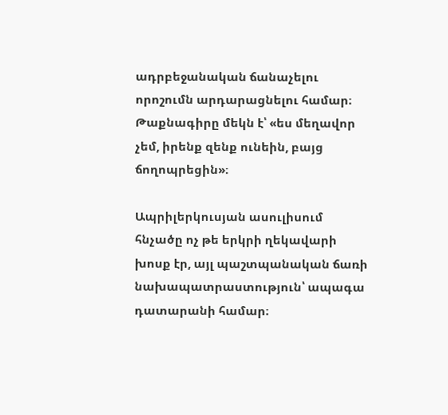ադրբեջանական ճանաչելու որոշումն արդարացնելու համար։ Թաքնագիրը մեկն է՝ «ես մեղավոր չեմ, իրենք զենք ունեին, բայց ճողոպրեցին»։

Ապրիլերկուսյան ասուլիսում հնչածը ոչ թե երկրի ղեկավարի խոսք էր, այլ պաշտպանական ճառի նախապատրաստություն՝ ապագա դատարանի համար։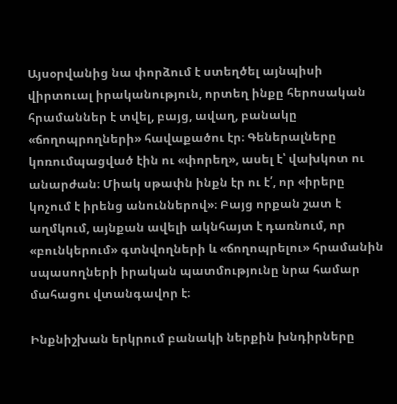Այսօրվանից նա փորձում է ստեղծել այնպիսի վիրտուալ իրականություն, որտեղ ինքը հերոսական հրամաններ է տվել, բայց, ավաղ, բանակը «ճողոպրողների» հավաքածու էր։ Գեներալները կոռումպացված էին ու «փորեղ», ասել է՝ վախկոտ ու անարժան։ Միակ սթափն ինքն էր ու է՛, որ «իրերը կոչում է իրենց անուններով»։ Բայց որքան շատ է աղմկում, այնքան ավելի ակնհայտ է դառնում, որ «բունկերում» գտնվողների և «ճողոպրելու» հրամանին սպասողների իրական պատմությունը նրա համար մահացու վտանգավոր է։

Ինքնիշխան երկրում բանակի ներքին խնդիրները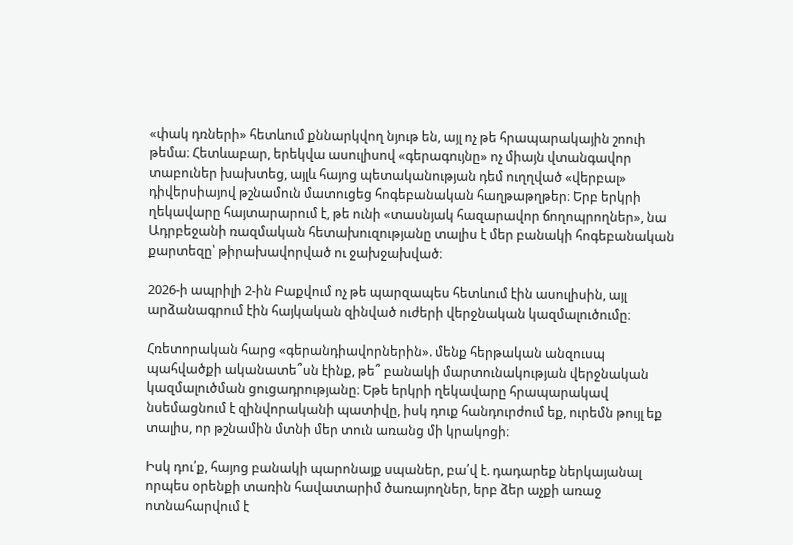«փակ դռների» հետևում քննարկվող նյութ են, այլ ոչ թե հրապարակային շոուի թեմա։ Հետևաբար, երեկվա ասուլիսով «գերագույնը» ոչ միայն վտանգավոր տաբուներ խախտեց, այլև հայոց պետականության դեմ ուղղված «վերբալ» դիվերսիայով թշնամուն մատուցեց հոգեբանական հաղթաթղթեր։ Երբ երկրի ղեկավարը հայտարարում է, թե ունի «տասնյակ հազարավոր ճողոպրողներ», նա Ադրբեջանի ռազմական հետախուզությանը տալիս է մեր բանակի հոգեբանական քարտեզը՝ թիրախավորված ու ջախջախված։

2026-ի ապրիլի 2-ին Բաքվում ոչ թե պարզապես հետևում էին ասուլիսին, այլ արձանագրում էին հայկական զինված ուժերի վերջնական կազմալուծումը։

Հռետորական հարց «գերանդիավորներին». մենք հերթական անզուսպ պահվածքի ականատե՞սն էինք, թե՞ բանակի մարտունակության վերջնական կազմալուծման ցուցադրությանը։ Եթե երկրի ղեկավարը հրապարակավ նսեմացնում է զինվորականի պատիվը, իսկ դուք հանդուրժում եք, ուրեմն թույլ եք տալիս, որ թշնամին մտնի մեր տուն առանց մի կրակոցի։

Իսկ դու՛ք, հայոց բանակի պարոնայք սպաներ, բա՛վ է. դադարեք ներկայանալ որպես օրենքի տառին հավատարիմ ծառայողներ, երբ ձեր աչքի առաջ ոտնահարվում է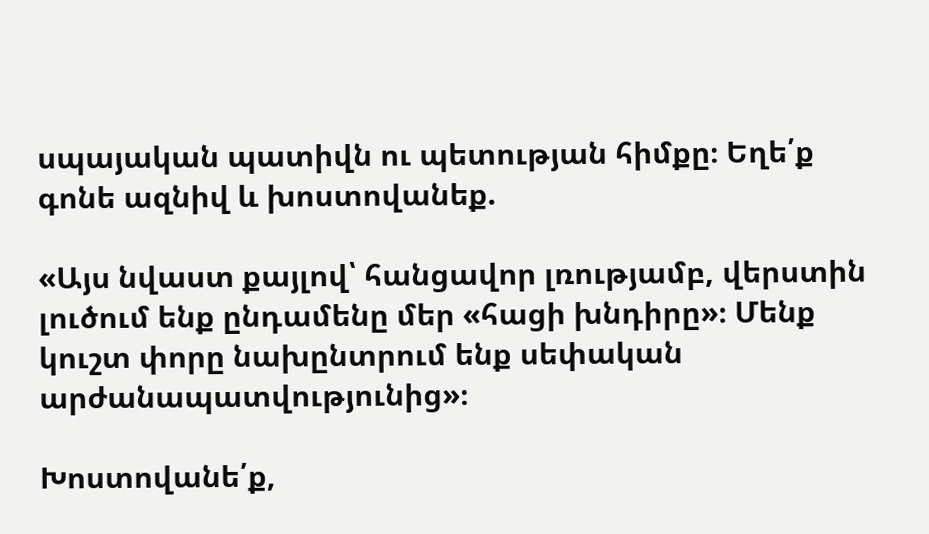սպայական պատիվն ու պետության հիմքը։ Եղե՛ք գոնե ազնիվ և խոստովանեք.

«Այս նվաստ քայլով՝ հանցավոր լռությամբ, վերստին լուծում ենք ընդամենը մեր «հացի խնդիրը»։ Մենք կուշտ փորը նախընտրում ենք սեփական արժանապատվությունից»։

Խոստովանե՛ք,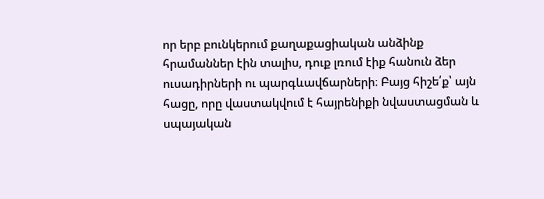որ երբ բունկերում քաղաքացիական անձինք հրամաններ էին տալիս, դուք լռում էիք հանուն ձեր ուսադիրների ու պարգևավճարների։ Բայց հիշե՛ք՝ այն հացը, որը վաստակվում է հայրենիքի նվաստացման և սպայական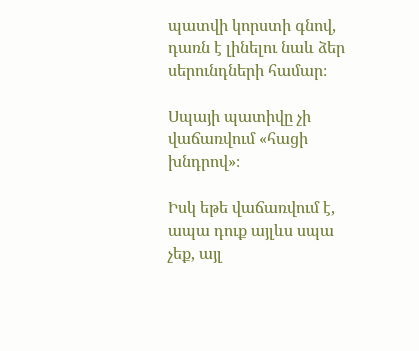պատվի կորստի գնով, դառն է լինելու նաև ձեր սերունդների համար։

Սպայի պատիվը չի վաճառվում «հացի խնդրով»։

Իսկ եթե վաճառվում է, ապա դուք այլևս սպա չեք, այլ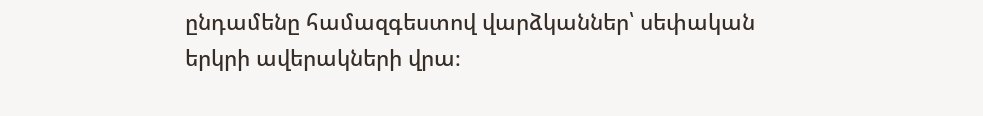ընդամենը համազգեստով վարձկաններ՝ սեփական երկրի ավերակների վրա։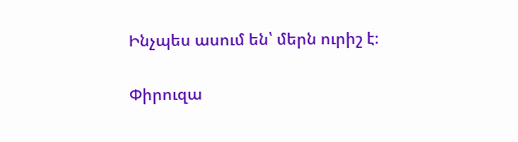Ինչպես ասում են՝ մերն ուրիշ է։

Փիրուզա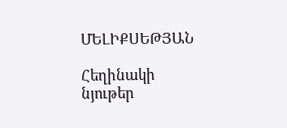ՄԵԼԻՔՍԵԹՅԱՆ

Հեղինակի նյութեր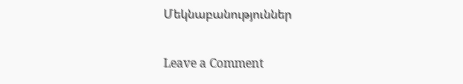Մեկնաբանություններ

Leave a Comment